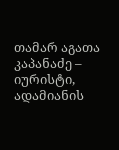თამარ აგათა კაპანაძე – იურისტი, ადამიანის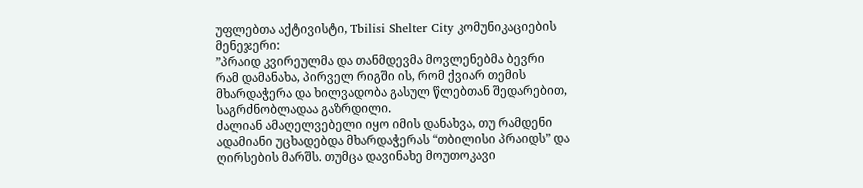უფლებთა აქტივისტი, Tbilisi Shelter City კომუნიკაციების მენეჯერი:
”პრაიდ კვირეულმა და თანმდევმა მოვლენებმა ბევრი რამ დამანახა, პირველ რიგში ის, რომ ქვიარ თემის მხარდაჭერა და ხილვადობა გასულ წლებთან შედარებით, საგრძნობლადაა გაზრდილი.
ძალიან ამაღელვებელი იყო იმის დანახვა, თუ რამდენი ადამიანი უცხადებდა მხარდაჭერას “თბილისი პრაიდს” და ღირსების მარშს. თუმცა დავინახე მოუთოკავი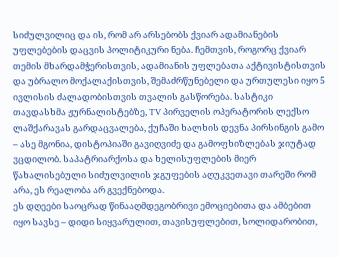სიძულვილიც და ის, რომ არ არსებობს ქვიარ ადამიანების უფლებების დაცვის პოლიტიკური ნება. ჩემთვის, როგორც ქვიარ თემის მხარდამჭერისთვის, ადამიანის უფლებათა აქტივისტისთვის და უბრალო მოქალაქისთვის, შემაძრწუნებელი და ურთულესი იყო 5 ივლისის ძალადობისთვის თვალის გასწორება. სასტიკი თავდასხმა ჟურნალისტებზე, TV პირველის ოპერატორის ლექსო ლაშქარავას გარდაცვალება, ქუჩაში ხალხის დევნა პირსინგის გამო – ასე მგონია, დისტოპიაში გავიღვიძე და გამოფხიზლებას ჯიუტად ვცდილობ. საპატრიარქოსა და ხელისუფლების მიერ წახალისებული სიძულვილის ჯგუფების აღუკვეთავი თარეში რომ არა, ეს რეალობა არ გვექნებოდა.
ეს დღეები საოცრად წინააღმდეგობრივი ემოციებითა და ამბებით იყო სავსე – დიდი სიყვარულით, თავისუფლებით, სოლიდარობით,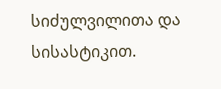სიძულვილითა და სისასტიკით.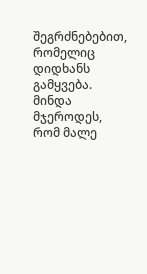შეგრძნებებით, რომელიც დიდხანს გამყვება. მინდა მჯეროდეს, რომ მალე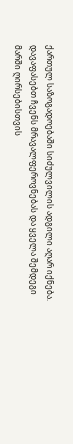ქართულ საზოგადოებაში სიძულვილის ადგილი აღარ იქნება. დავაფასებთ ჩვენს მრავალფეროვნებას და ყველა შემდეგი მარში ღირსებისთვის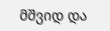მშვიდ და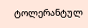ტოლერანტულ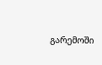გარემოში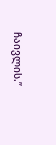ჩაივლის.”